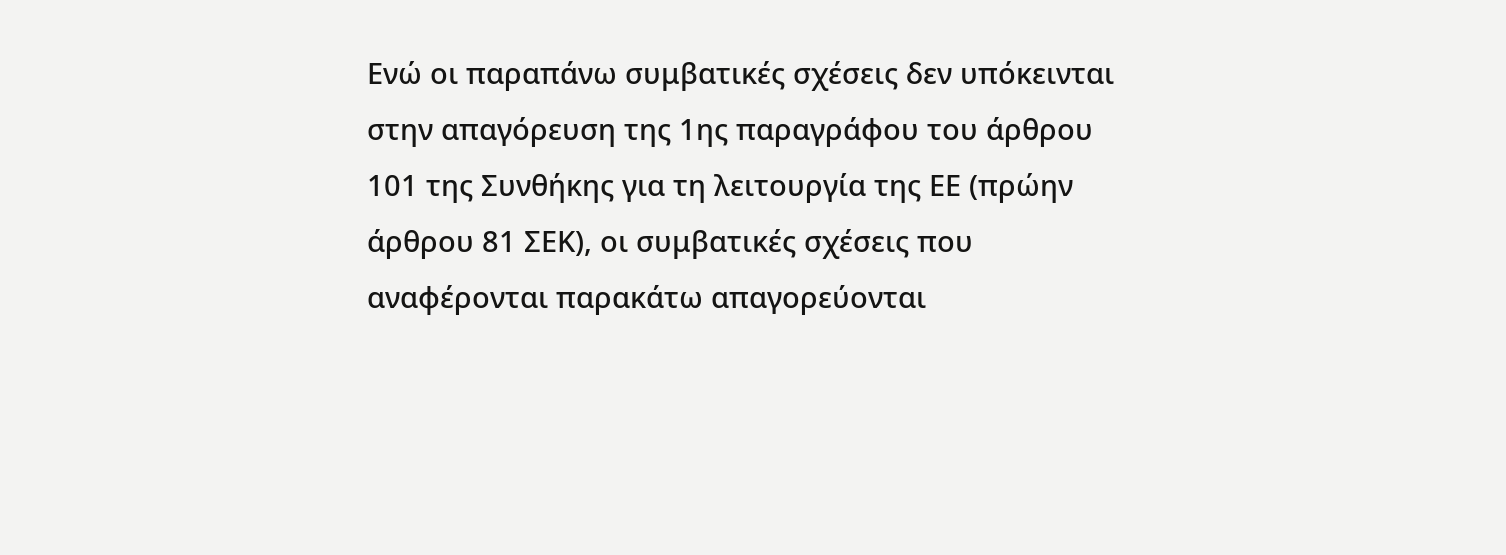Eνώ οι παραπάνω συμβατικές σχέσεις δεν υπόκεινται στην απαγόρευση της 1ης παραγράφου του άρθρου 101 της Συνθήκης για τη λειτουργία της ΕΕ (πρώην άρθρου 81 ΣΕΚ), οι συμβατικές σχέσεις που αναφέρονται παρακάτω απαγορεύονται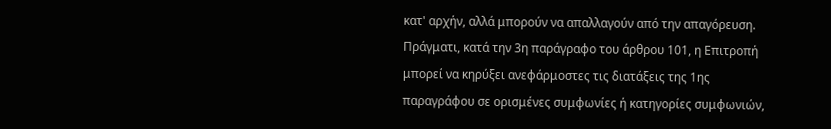κατ' αρχήν, αλλά μπορούν να απαλλαγούν από την απαγόρευση. Πράγματι, κατά την 3η παράγραφο του άρθρου 101, η Επιτροπή μπορεί να κηρύξει ανεφάρμοστες τις διατάξεις της 1ης παραγράφου σε ορισμένες συμφωνίες ή κατηγορίες συμφωνιών,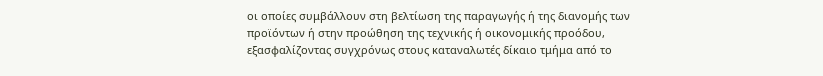οι οποίες συμβάλλουν στη βελτίωση της παραγωγής ή της διανομής των προϊόντων ή στην προώθηση της τεχνικής ή οικονομικής προόδου, εξασφαλίζοντας συγχρόνως στους καταναλωτές δίκαιο τμήμα από το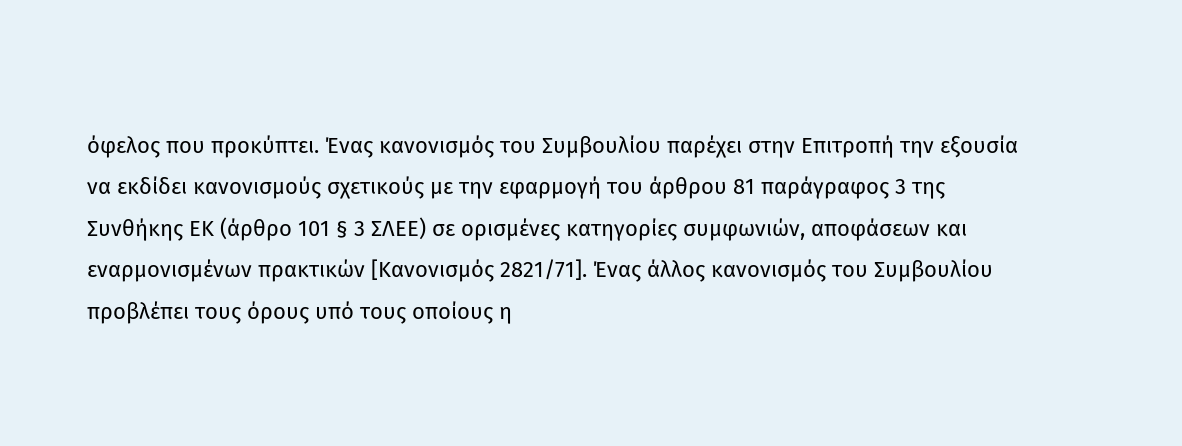όφελος που προκύπτει. Ένας κανονισμός του Συμβουλίου παρέχει στην Επιτροπή την εξουσία να εκδίδει κανονισμούς σχετικούς με την εφαρμογή του άρθρου 81 παράγραφος 3 της Συνθήκης ΕΚ (άρθρο 101 § 3 ΣΛΕΕ) σε ορισμένες κατηγορίες συμφωνιών, αποφάσεων και εναρμονισμένων πρακτικών [Κανονισμός 2821/71]. Ένας άλλος κανονισμός του Συμβουλίου προβλέπει τους όρους υπό τους οποίους η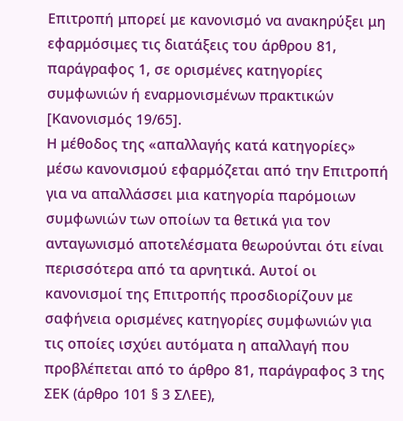Eπιτροπή μπορεί με κανονισμό να ανακηρύξει μη εφαρμόσιμες τις διατάξεις του άρθρου 81, παράγραφος 1, σε ορισμένες κατηγορίες συμφωνιών ή εναρμονισμένων πρακτικών [Κανονισμός 19/65].
Η μέθοδος της «απαλλαγής κατά κατηγορίες» μέσω κανονισμού εφαρμόζεται από την Επιτροπή για να απαλλάσσει μια κατηγορία παρόμοιων συμφωνιών των οποίων τα θετικά για τον ανταγωνισμό αποτελέσματα θεωρούνται ότι είναι περισσότερα από τα αρνητικά. Aυτοί οι κανονισμοί της Eπιτροπής προσδιορίζουν με σαφήνεια ορισμένες κατηγορίες συμφωνιών για τις οποίες ισχύει αυτόματα η απαλλαγή που προβλέπεται από το άρθρο 81, παράγραφος 3 της ΣΕΚ (άρθρο 101 § 3 ΣΛΕΕ),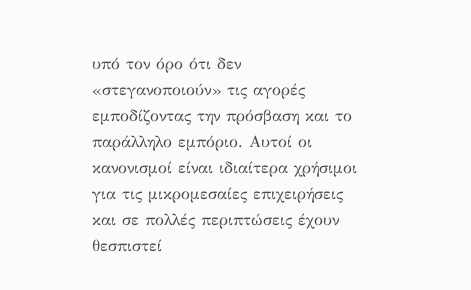υπό τον όρο ότι δεν «στεγανοποιούν» τις αγορές εμποδίζοντας την πρόσβαση και το παράλληλο εμπόριο. Aυτοί οι κανονισμοί είναι ιδιαίτερα χρήσιμοι για τις μικρομεσαίες επιχειρήσεις και σε πολλές περιπτώσεις έχουν θεσπιστεί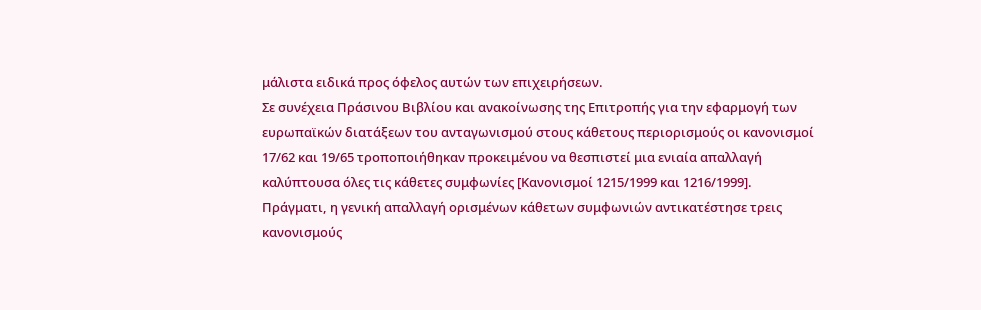μάλιστα ειδικά προς όφελος αυτών των επιχειρήσεων.
Σε συνέχεια Πράσινου Βιβλίου και ανακοίνωσης της Επιτροπής για την εφαρμογή των ευρωπαϊκών διατάξεων του ανταγωνισμού στους κάθετους περιορισμούς οι κανονισμοί 17/62 και 19/65 τροποποιήθηκαν προκειμένου να θεσπιστεί μια ενιαία απαλλαγή καλύπτουσα όλες τις κάθετες συμφωνίες [Κανονισμοί 1215/1999 και 1216/1999]. Πράγματι, η γενική απαλλαγή ορισμένων κάθετων συμφωνιών αντικατέστησε τρεις κανονισμούς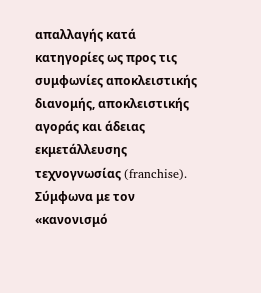απαλλαγής κατά κατηγορίες ως προς τις συμφωνίες αποκλειστικής διανομής, αποκλειστικής αγοράς και άδειας εκμετάλλευσης τεχνογνωσίας (franchise). Σύμφωνα με τον «κανονισμό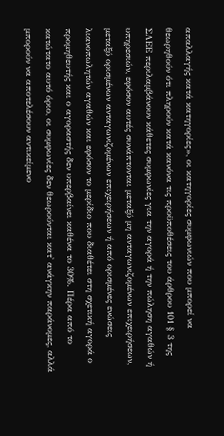απαλλαγής κατά κατηγορίες», οι κατηγορίες συμφωνιών που μπορεί να θεωρηθούν ότι πληρούν κατά κανόνα τις προϋποθέσεις του άρθρου 101 § 3 της ΣΛΕΕ περιλαμβάνουν κάθετες συμφωνίες για την αγορά ή την πώληση αγαθών ή υπηρεσιών, εφόσον αυτές συνάπτονται μεταξύ μη ανταγωνιζομένων επιχειρήσεων, μεταξύ ορισμένων ανταγωνιζομένων επιχειρήσεων ή από ορισμένες ενώσεις λιανοπωλητών αγαθών και εφόσον το μερίδιο που διαθέτει στη σχετική αγορά ο προμηθευτής και ο αγοραστής δεν υπερβαίνει καθένα το 30%. Πέρα από το κατώτατο αυτό όριο, οι συμφωνίες δεν θεωρούνται κατ' ανάγκην παράνομες, αλλά μπορούν να αποτελέσουν αντικείμενο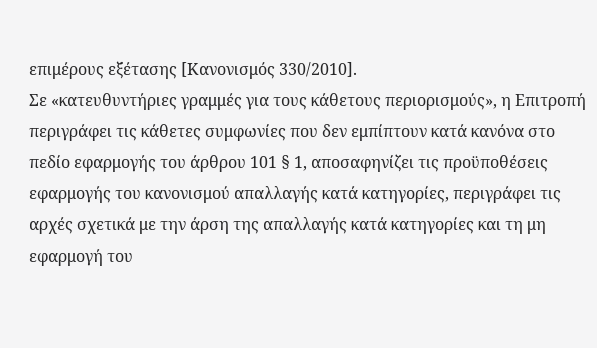επιμέρους εξέτασης [Κανονισμός 330/2010].
Σε «κατευθυντήριες γραμμές για τους κάθετους περιορισμούς», η Επιτροπή περιγράφει τις κάθετες συμφωνίες που δεν εμπίπτουν κατά κανόνα στο πεδίο εφαρμογής του άρθρου 101 § 1, αποσαφηνίζει τις προϋποθέσεις εφαρμογής του κανονισμού απαλλαγής κατά κατηγορίες, περιγράφει τις αρχές σχετικά με την άρση της απαλλαγής κατά κατηγορίες και τη μη εφαρμογή του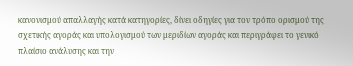κανονισμού απαλλαγής κατά κατηγορίες, δίνει οδηγίες για τον τρόπο ορισμού της σχετικής αγοράς και υπολογισμού των μεριδίων αγοράς και περιγράφει το γενικό πλαίσιο ανάλυσης και την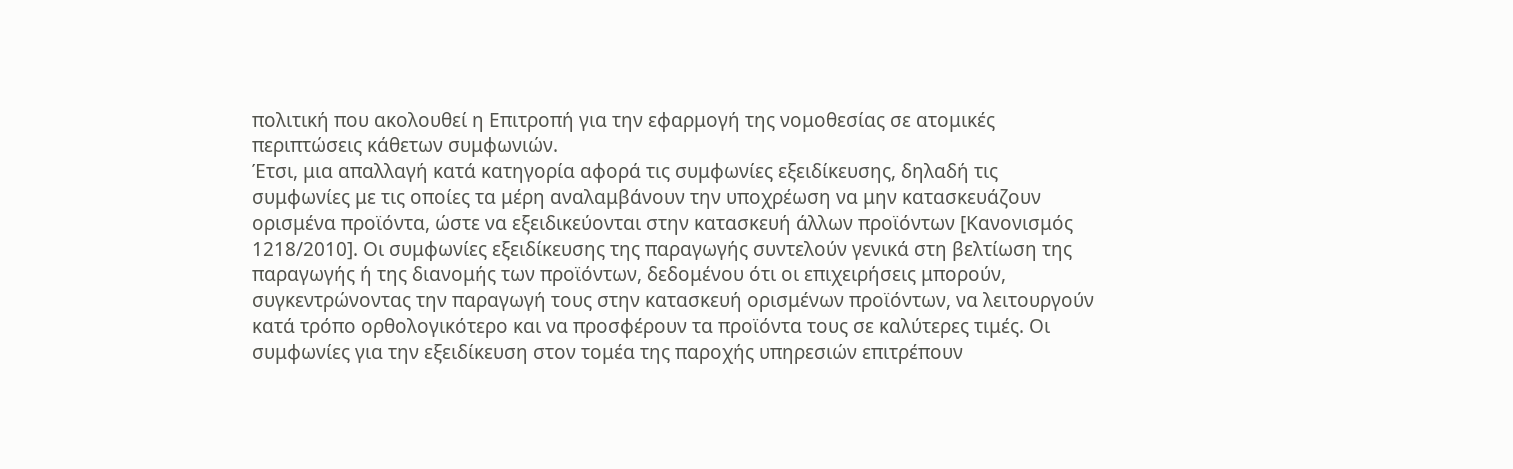πολιτική που ακολουθεί η Επιτροπή για την εφαρμογή της νομοθεσίας σε ατομικές περιπτώσεις κάθετων συμφωνιών.
Έτσι, μια απαλλαγή κατά κατηγορία αφορά τις συμφωνίες εξειδίκευσης, δηλαδή τις συμφωνίες με τις οποίες τα μέρη αναλαμβάνουν την υποχρέωση να μην κατασκευάζουν ορισμένα προϊόντα, ώστε να εξειδικεύονται στην κατασκευή άλλων προϊόντων [Κανονισμός 1218/2010]. Οι συμφωνίες εξειδίκευσης της παραγωγής συντελούν γενικά στη βελτίωση της παραγωγής ή της διανομής των προϊόντων, δεδομένου ότι οι επιχειρήσεις μπορούν, συγκεντρώνοντας την παραγωγή τους στην κατασκευή ορισμένων προϊόντων, να λειτουργούν κατά τρόπο ορθολογικότερο και να προσφέρουν τα προϊόντα τους σε καλύτερες τιμές. Οι συμφωνίες για την εξειδίκευση στον τομέα της παροχής υπηρεσιών επιτρέπουν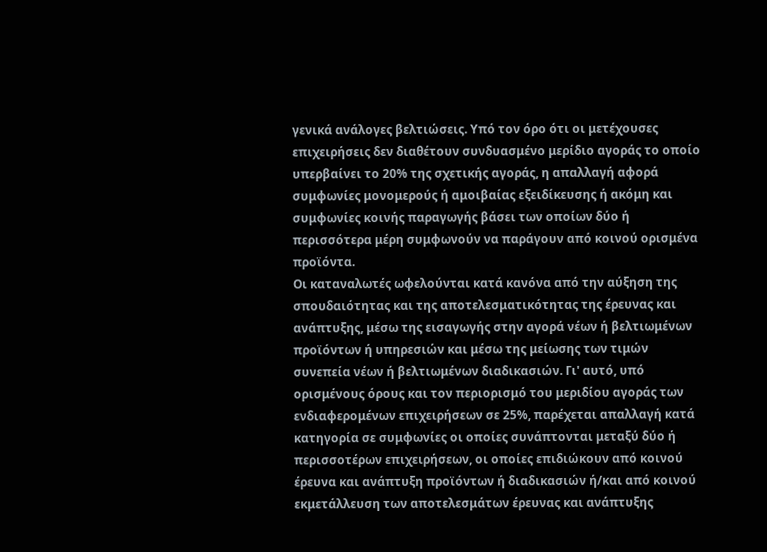γενικά ανάλογες βελτιώσεις. Υπό τον όρο ότι οι μετέχουσες επιχειρήσεις δεν διαθέτουν συνδυασμένο μερίδιο αγοράς το οποίο υπερβαίνει το 20% της σχετικής αγοράς, η απαλλαγή αφορά συμφωνίες μονομερούς ή αμοιβαίας εξειδίκευσης ή ακόμη και συμφωνίες κοινής παραγωγής βάσει των οποίων δύο ή περισσότερα μέρη συμφωνούν να παράγουν από κοινού ορισμένα προϊόντα.
Oι καταναλωτές ωφελούνται κατά κανόνα από την αύξηση της σπουδαιότητας και της αποτελεσματικότητας της έρευνας και ανάπτυξης, μέσω της εισαγωγής στην αγορά νέων ή βελτιωμένων προϊόντων ή υπηρεσιών και μέσω της μείωσης των τιμών συνεπεία νέων ή βελτιωμένων διαδικασιών. Γι' αυτό, υπό ορισμένους όρους και τον περιορισμό του μεριδίου αγοράς των ενδιαφερομένων επιχειρήσεων σε 25%, παρέχεται απαλλαγή κατά κατηγορία σε συμφωνίες οι οποίες συνάπτονται μεταξύ δύο ή περισσοτέρων επιχειρήσεων, οι οποίες επιδιώκουν από κοινού έρευνα και ανάπτυξη προϊόντων ή διαδικασιών ή/και από κοινού εκμετάλλευση των αποτελεσμάτων έρευνας και ανάπτυξης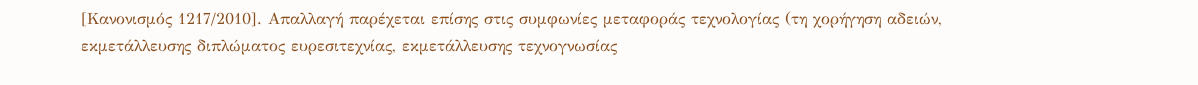[Κανονισμός 1217/2010]. Απαλλαγή παρέχεται επίσης στις συμφωνίες μεταφοράς τεχνολογίας (τη χορήγηση αδειών, εκμετάλλευσης διπλώματος ευρεσιτεχνίας, εκμετάλλευσης τεχνογνωσίας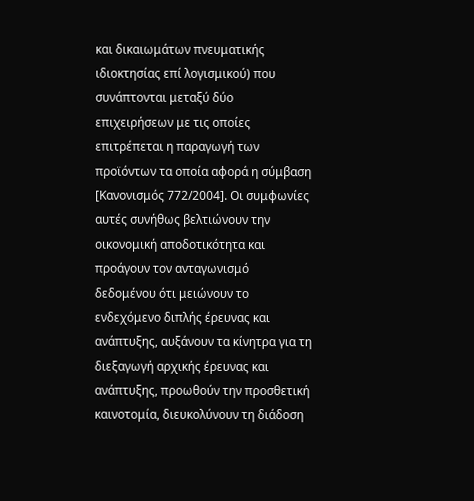και δικαιωμάτων πνευματικής ιδιοκτησίας επί λογισμικού) που συνάπτονται μεταξύ δύο επιχειρήσεων με τις οποίες επιτρέπεται η παραγωγή των προϊόντων τα οποία αφορά η σύμβαση [Κανονισμός 772/2004]. Οι συμφωνίες αυτές συνήθως βελτιώνουν την οικονομική αποδοτικότητα και προάγουν τον ανταγωνισμό δεδομένου ότι μειώνουν το ενδεχόμενο διπλής έρευνας και ανάπτυξης, αυξάνουν τα κίνητρα για τη διεξαγωγή αρχικής έρευνας και ανάπτυξης, προωθούν την προσθετική καινοτομία, διευκολύνουν τη διάδοση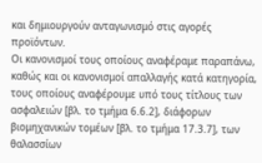και δημιουργούν ανταγωνισμό στις αγορές προϊόντων.
Oι κανονισμοί τους οποίους αναφέραμε παραπάνω, καθώς και οι κανονισμοί απαλλαγής κατά κατηγορία, τους οποίους αναφέρουμε υπό τους τίτλους των ασφαλειών [βλ. το τμήμα 6.6.2], διάφορων βιομηχανικών τομέων [βλ. το τμήμα 17.3.7], των θαλασσίων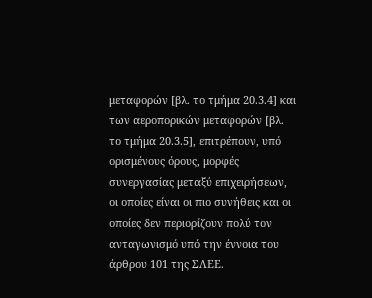μεταφορών [βλ. το τμήμα 20.3.4] και των αεροπορικών μεταφορών [βλ. το τμήμα 20.3.5], επιτρέπουν, υπό ορισμένους όρους, μορφές συνεργασίας μεταξύ επιχειρήσεων, οι οποίες είναι οι πιο συνήθεις και οι οποίες δεν περιορίζουν πολύ τον ανταγωνισμό υπό την έννοια του άρθρου 101 της ΣΛΕΕ.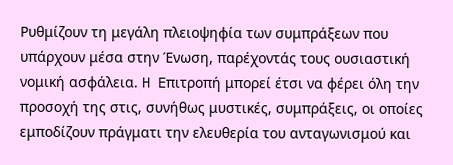Pυθμίζουν τη μεγάλη πλειοψηφία των συμπράξεων που υπάρχουν μέσα στην Ένωση, παρέχοντάς τους ουσιαστική νομική ασφάλεια. H Eπιτροπή μπορεί έτσι να φέρει όλη την προσοχή της στις, συνήθως μυστικές, συμπράξεις, οι οποίες εμποδίζουν πράγματι την ελευθερία του ανταγωνισμού και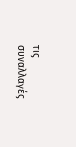τις συναλλαγές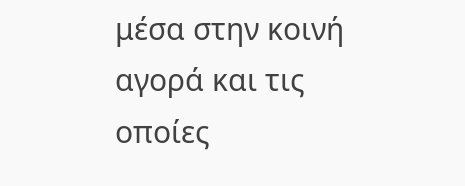μέσα στην κοινή αγορά και τις οποίες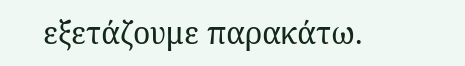εξετάζουμε παρακάτω.